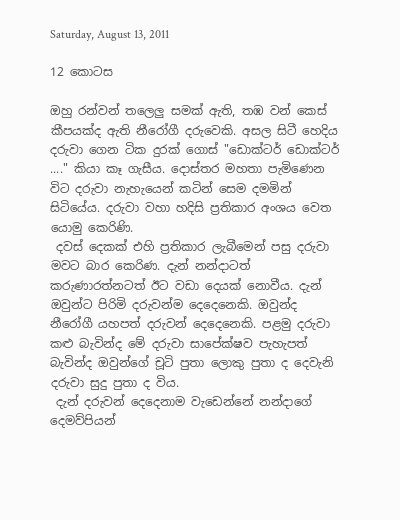Saturday, August 13, 2011

12 කොටස

ඔහු රන්වන් තලෙලු සමක් ඇති, තඹ වන් කෙස් කීපයක්ද ඇති නීරෝගී දරුවෙකි. අසල සිටී හෙදිය දරුවා ගෙන ටික දුරක් ගොස් "ඩොක්ටර් ඩොක්ටර් ...." කියා කෑ ගැසීය. දොස්තර මහතා පැමිණෙන විට දරුවා නැහැයෙන් කටින් සෙම දමමින් සිටියේය. දරුවා වහා හදිසි ප්‍රතිකාර අංශය වෙත යොමු කෙරිණි.
 දවස් දෙකක් එහි ප්‍රතිකාර ලැබීමෙන් පසු දරුවා මවට බාර කෙරිණ. දැන් නන්දාටත් කරුණාරත්නටත් ඊට වඩා දෙයක් නොවීය. දැන් ඔවුන්ට පිරිමි දරුවන්ම දෙදෙනෙකි. ඔවුන්ද නීරෝගී යහපත් දරුවන් දෙදෙනෙකි. පළමු දරුවා කළු බැවින්ද මේ දරුවා සාපේක්ෂව පැහැපත් බැවින්ද ඔවුන්ගේ චූටි පුතා ලොකු පුතා ද දෙවැනි දරුවා සුදු පුතා ද විය.
 දැන් දරුවන් දෙදෙනාම වැඩෙන්නේ නන්දාගේ දෙමව්පියන්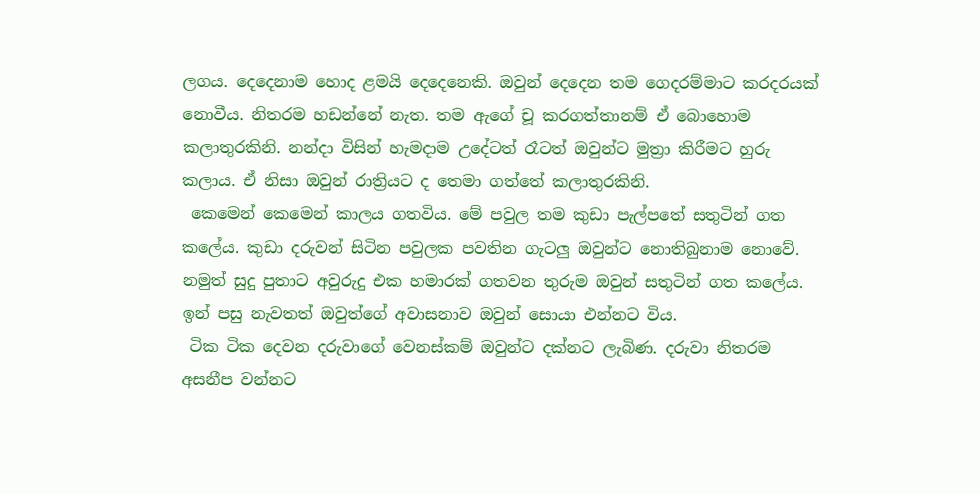ලගය. දෙදෙනාම හොද ළමයි දෙදෙනෙකි. ඔවුන් දෙදෙන තම ගෙදරම්මාට කරදරයක් නොවීය. නිතරම හඩන්නේ නැත. තම ඇගේ චූ කරගත්තානම් ඒ බොහොම කලාතුරකිනි. නන්දා විසින් හැමදාම උදේටත් රෑටත් ඔවුන්ට මුත්‍රා කිරීමට හුරු කලාය. ඒ නිසා ඔවුන් රාත්‍රියට ද තෙමා ගත්තේ කලාතුරකිනි.
 කෙමෙන් කෙමෙන් කාලය ගතවිය. මේ පවුල තම කුඩා පැල්පතේ සතුටින් ගත කලේය. කුඩා දරුවන් සිටින පවුලක පවතින ගැටලු ඔවුන්ට නොතිබුනාම නොවේ. නමුත් සුදු පුතාට අවුරුදු එක හමාරක් ගතවන තුරුම ඔවුන් සතුටින් ගත කලේය. ඉන් පසු නැවතත් ඔවුත්ගේ අවාසනාව ඔවුන් සොයා එන්නට විය.
 ටික ටික දෙවන දරුවාගේ වෙනස්කම් ඔවුන්ට දක්නට ලැබිණ. දරුවා නිතරම අසනීප වන්නට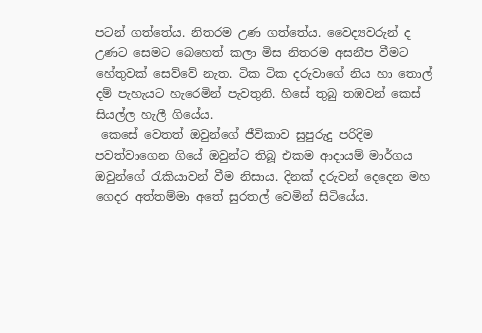පටන් ගත්තේය. නිතරම උණ ගත්තේය. වෛද්‍යවරුන් ද උණට සෙමට බෙහෙත් කලා මිස නිතරම අසනීප වීමට හේතුවක් සෙව්වේ නැත. ටික ටික දරුවාගේ නිය හා තොල් දම් පැහැයට හැරෙමින් පැවතුනි. හිසේ තුබු තඹවන් කෙස් සියල්ල හැලී ගියේය.
 කෙසේ වෙතත් ඔවුන්ගේ ජීවිකාව සුපුරුදු පරිදිම පවත්වාගෙන ගියේ ඔවුන්ට තිබූ එකම ආදායම් මාර්ගය ඔවුන්ගේ රැකියාවන් වීම නිසාය. දිනක් දරුවන් දෙදෙන මහ ගෙදර අත්තම්මා අතේ සුරතල් වෙමින් සිටියේය.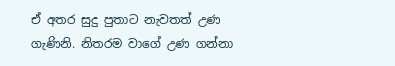ඒ අතර සුදු පුතාට නැවතත් උණ ගැණිනි. නිතරම වාගේ උණ ගන්නා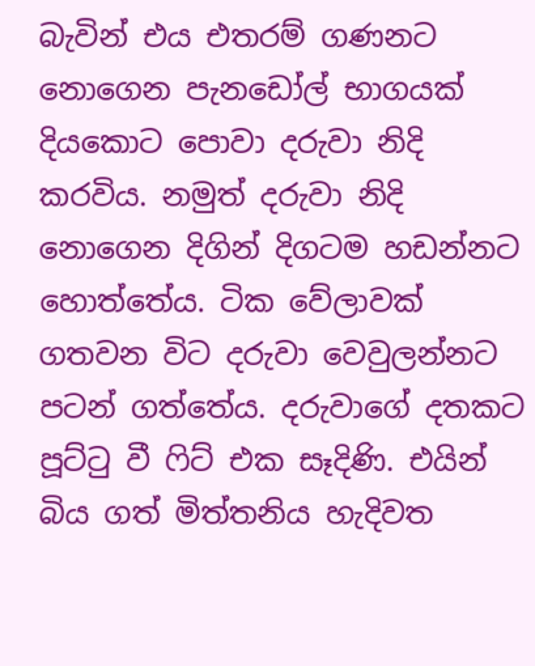බැවින් එය එතරම් ගණනට නොගෙන පැනඩෝල් භාගයක් දියකොට පොවා දරුවා නිදි කරවිය. නමුත් දරුවා නිදි නොගෙන දිගින් දිගටම හඩන්නට හොත්තේය. ටික වේලාවක් ගතවන විට දරුවා වෙවුලන්නට පටන් ගත්තේය. දරුවාගේ දතකට පූට්ටු වී ෆිට් එක සෑදිණි. එයින් බිය ගත් මිත්තනිය හැදිවත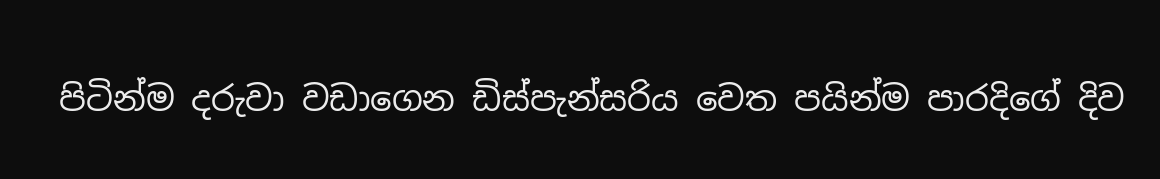පිටින්ම දරුවා වඩාගෙන ඩිස්පැන්සරිය වෙත පයින්ම පාරදිගේ දිව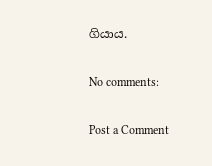ගියාය.

No comments:

Post a Comment